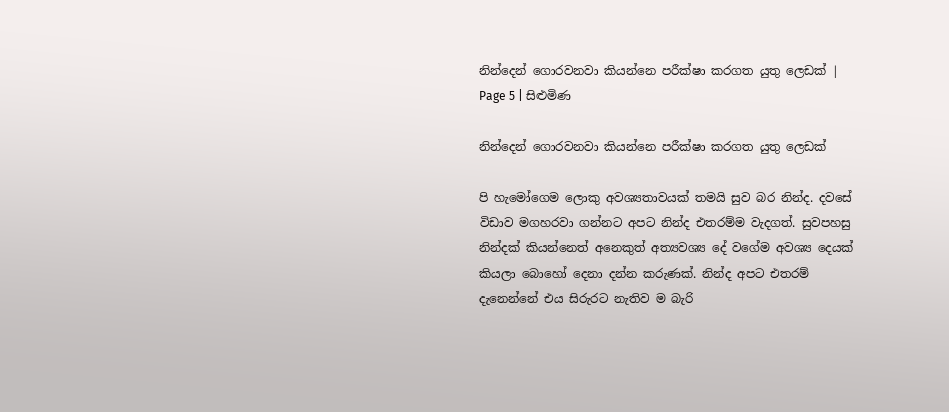නින්දෙන් ගොරවනවා කියන්නෙ පරීක්ෂා කරගත යුතු ලෙඩක් | Page 5 | සිළුමිණ

නින්දෙන් ගොරවනවා කියන්නෙ පරීක්ෂා කරගත යුතු ලෙඩක්

පි හැමෝගෙම ලොකු අවශ්‍යතාවයක් තමයි සුව බර නින්ද. දවසේ විඩාව මගහරවා ගන්නට අපට නින්ද එතරම්ම වැදගත්. සුවපහසු නින්දක් කියන්නෙත් අනෙකුත් අත්‍යවශ්‍ය දේ වගේම අවශ්‍ය දෙයක් කියලා බොහෝ දෙනා දන්න කරුණක්. නින්ද අපට එතරම් දැනෙන්නේ එය සිරුරට නැතිව ම බැරි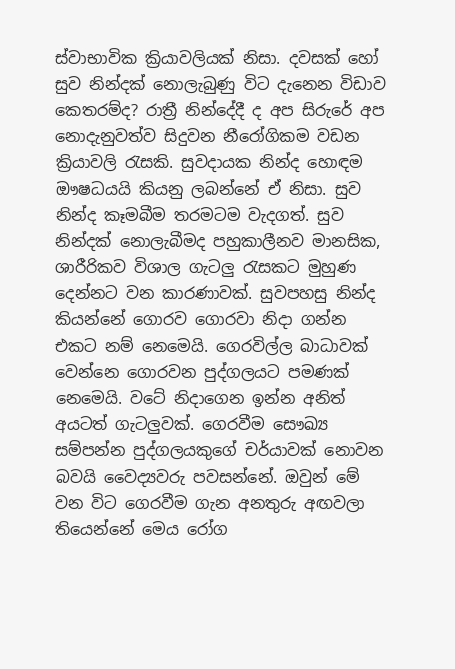ස්වාභාවික ක්‍රියාවලියක් නිසා. දවසක් හෝ සුව නින්දක් නොලැබුණු විට දැනෙන විඩාව කෙතරම්ද? රාත්‍රී නින්දේදී ද අප සිරුරේ අප නොදැනුවත්ව සිදුවන නීරෝගිකම වඩන ක්‍රියාවලි රැසකි. සුවදායක නින්ද හොඳම ඖෂධයයි කියනු ලබන්නේ ඒ නිසා. සුව නින්ද කෑමබීම තරමටම වැදගත්. සුව නින්දක් නොලැබීමද පහුකාලීනව මානසික, ශාරීරිකව විශාල ගැටලු රැසකට මුහුණ දෙන්නට වන කාරණාවක්. සුවපහසු නින්ද කියන්නේ ගොරව ගොරවා නිදා ගන්න එකට නම් නෙමෙයි. ගෙරවිල්ල බාධාවක් වෙන්නෙ ගොරවන පුද්ගලයට පමණක් නෙමෙයි. වටේ නිදාගෙන ඉන්න අනිත් අයටත් ගැටලුවක්. ගෙරවීම සෞඛ්‍ය සම්පන්න පුද්ගලයකුගේ චර්යාවක් නොවන බවයි වෛද්‍යවරු පවසන්නේ. ඔවුන් මේ වන විට ගෙරවීම ගැන අනතුරු අඟවලා තියෙන්නේ මෙය රෝග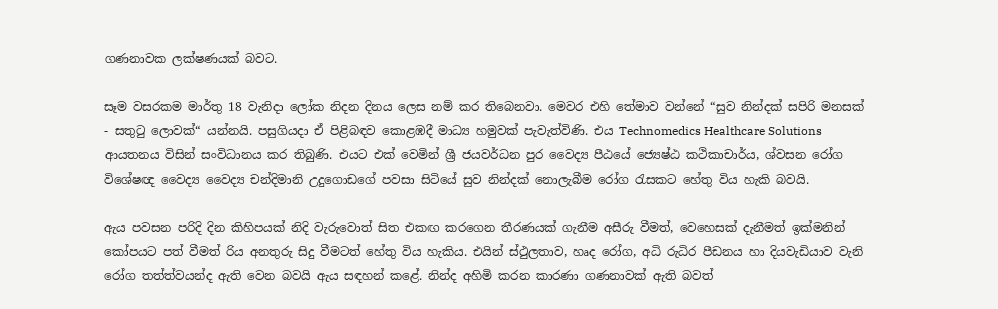ගණනාවක ලක්ෂණයක් බවට.

සෑම වසරකම මාර්තු 18 වැනිදා ලෝක නිදන දිනය ලෙස නම් කර තිබෙනවා. මෙවර එහි තේමාව වන්නේ “සුව නින්දක් සපිරි මනසක් - සතුටු ලොවක්“ යන්නයි. පසුගියදා ඒ පිළිබඳව කොළඹදී මාධ්‍ය හමුවක් පැවැත්විණි. එය Technomedics Healthcare Solutions ආයතනය විසින් සංවිධානය කර තිබුණි. එයට එක් වෙමින් ශ්‍රී ජයවර්ධන පුර වෛද්‍ය පීඨයේ ජ්‍යෙෂ්ඨ කථිකාචාර්ය, ශ්වසන රෝග විශේෂඥ වෛද්‍ය වෛද්‍ය චන්දිමානි උදුගොඩගේ පවසා සිටියේ සුව නින්දක් නොලැබීම රෝග රැසකට හේතු විය හැකි බවයි.

ඇය පවසන පරිදි දින කිහිපයක් නිදි වැරුවොත් සිත එකඟ කරගෙන තීරණයක් ගැනීම අසීරු වීමත්, වෙහෙසක් දැනීමත් ඉක්මනින් කෝපයට පත් වීමත් රිය අනතුරු සිදු වීමටත් හේතු විය හැකිය‍. එයින් ස්ථුලතාව, හෘද රෝග, අධි රුධිර පීඩනය හා දියවැඩියාව වැනි රෝග තත්ත්වයන්ද ඇති වෙන බවයි ඇය සඳහන් කළේ. නින්ද අහිමි කරන කාරණා ගණනාවක් ඇති බවත්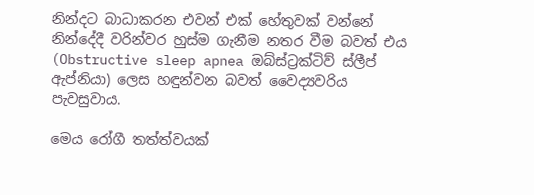නින්දට බාධාකරන එවන් එක් හේතුවක් වන්නේ නින්දේදී වරින්වර හුස්ම ගැනීම නතර වීම බවත් එය (Obstructive sleep apnea ඔබ්ස්ට්‍රක්ටිව් ස්ලීප් ඇප්නියා) ලෙස හඳුන්වන බවත් වෛද්‍යවරිය පැවසුවාය.

මෙය රෝගී තත්ත්වයක්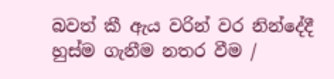බවත් කී ඇය වරින් වර නින්දේදී හුස්ම ගැනීම නතර වීම /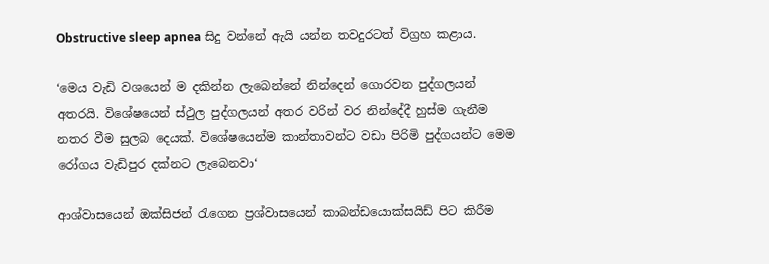Obstructive sleep apnea සිදු වන්නේ ඇයි යන්න තවදුරටත් විග්‍රහ කළාය.

‘මෙය වැඩි වශයෙන් ම දකින්න ලැබෙන්නේ නින්දෙන් ගොරවන පුද්ගලයන් අතරයි. විශේෂයෙන් ස්ථුල පුද්ගලයන් අතර වරින් වර නින්දේදී හුස්ම ගැනීම නතර වීම සුලබ දෙයක්. විශේෂයෙන්ම කාන්තාවන්ට වඩා පිරිමි පුද්ගයන්ට මෙම රෝගය වැඩිපුර දක්නට ලැබෙනවා‘

ආශ්වාසයෙන් ඔක්සිජන් රැගෙන ප්‍රශ්වාසයෙන් කාබන්ඩයොක්සයිඩ් පිට කිරීම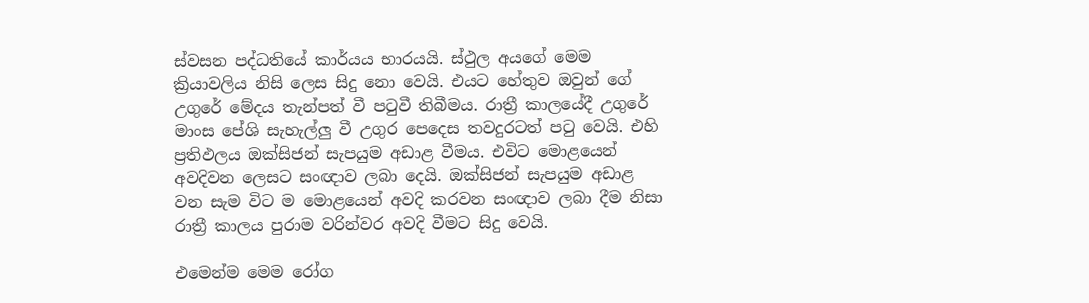ස්වසන පද්ධතියේ කාර්යය භාරයයි. ස්ථුල අයගේ මෙම ක්‍රියාවලිය නිසි ලෙස සිදු නො වෙයි. එයට හේතුව ඔවුන් ගේ උගුරේ මේදය තැන්පත් වී පටුවී තිබීමය. රාත්‍රී කාලයේදී උගුරේ මාංස පේශි සැහැල්ලු වී උගුර පෙදෙස තවදුරටත් පටු වෙයි. එහි ප්‍රතිඵලය ඔක්සිජන් සැපයුම අඩාළ වීමය. එවිට මොළයෙන් අවදිවන ලෙසට සංඥාව ලබා දෙයි. ඔක්සිජන් සැපයුම අඩාළ වන සැම විට ම මොළයෙන් අවදි කරවන සංඥාව ලබා දීම නිසා රාත්‍රී කාලය පුරාම වරින්වර අවදි වීමට සිදු වෙයි.

එමෙන්ම මෙම රෝග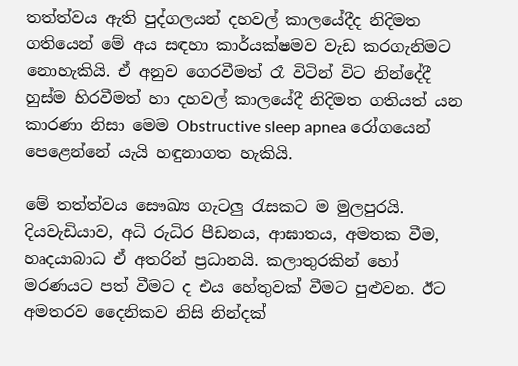තත්ත්වය ඇති පුද්ගලයන් දහවල් කාලයේදීද නිදිමත ගතියෙන් මේ අය සඳහා කාර්යක්ෂමව වැඩ කරගැනිමට නොහැකියි. ඒ අනුව ගෙරවීමත් රෑ විටින් විට නින්දේදී හුස්ම හිරවීමත් හා දහවල් කාලයේදී නිදිමත ගතියත් යන කාරණා නිසා මෙම Obstructive sleep apnea රෝගයෙන් පෙළෙන්නේ යැයි හඳුනාගත හැකියි.

මේ තත්ත්වය සෞඛ්‍ය ගැටලු රැසකට ම මුලපුරයි. දියවැඩියාව, අධි රුධිර පීඩනය, ආඝාතය, අමතක වීම, හෘදයාබාධ ඒ අතරින් ප්‍රධානයි. කලාතුරකින් හෝ මරණයට පත් වීමට ද එය හේතුවක් වීමට පුළුවන. ඊට අමතරව දෛනිකව නිසි නින්දක්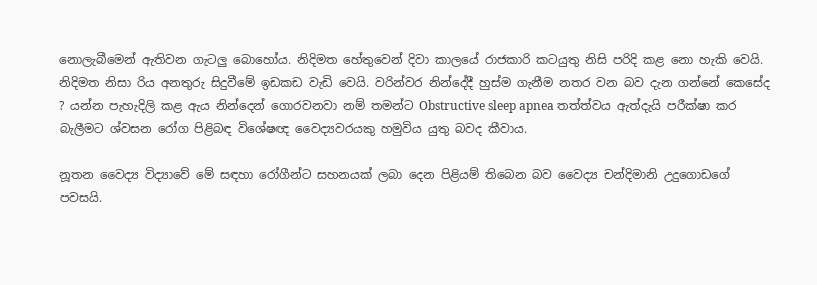නොලැබීමෙන් ඇතිවන ගැටලු බොහෝය. නිදිමත හේතුවෙන් දිවා කාලයේ රාජකාරි කටයුතු නිසි පරිදි කළ නො හැකි වෙයි. නිදිමත නිසා රිය අනතුරු සිදුවීමේ ඉඩකඩ වැඩි වෙයි. වරින්වර නින්දේදී හුස්ම ගැනීම නතර වන බව දැන ගන්නේ කෙසේද ? යන්න පැහැදිලි කළ ඇය නින්දෙන් ගොරවනවා නම් තමන්ට Obstructive sleep apnea තත්ත්වය ඇත්දැයි පරීක්ෂා කර බැලීමට ශ්වසන රෝග පිළිබඳ විශේෂඥ වෛද්‍යවරයකු හමුවිය යුතු බවද කීවාය.

නූතන වෛද්‍ය විද්‍යාවේ මේ සඳහා රෝගීන්ට සහනයක් ලබා දෙන පිළියම් තිබෙන බව වෛද්‍ය චන්දිමානි උදුගොඩගේ පවසයි.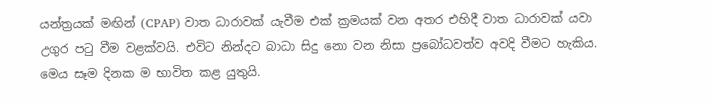යන්ත්‍රයක් මඟින් (CPAP) වාත ධාරාවක් යැවීම එක් ක්‍රමයක් වන අතර එහිදී වාත ධාරාවක් යවා උගුර පටු වීම වළක්වයි. එවිට නින්දට බාධා සිදු නො වන නිසා ප්‍රබෝධවත්ව අවදි වීමට හැකිය. මෙය සෑම දිනක ම භාවිත කළ යුතුයි.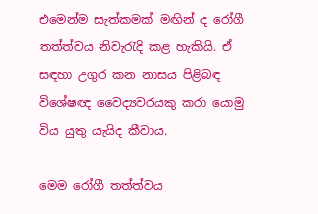එමෙන්ම සැත්කමක් මඟින් ද රෝගී තත්ත්වය නිවැරැදි කළ හැකියි. ඒ සඳහා උගුර කන නාසය පිළිබඳ විශේෂඥ වෛද්‍යවරයකු කරා යොමු විය යුතු යැයිද කීවාය.

මෙම රෝගී තත්ත්වය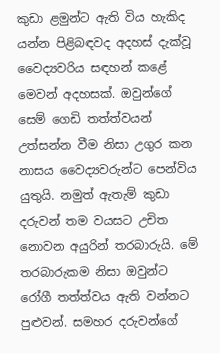කුඩා ළමුන්ට ඇති විය හැකිද යන්න පිළිබඳවද අදහස් දැක්වූ වෛද්‍යවරිය සඳහන් කළේ මෙවන් අදහසක්. ඔවුන්ගේ සෙම් ගෙඩි තත්ත්වයන් උත්සන්න වීම නිසා උගුර කන නාසය වෛද්‍යවරුන්ට පෙන්විය යුතුයි. නමුත් ඇතැම් කුඩා දරුවන් තම වයසට උචිත නොවන අයුරින් තරබාරුයි. මේ තරබාරුකම නිසා ඔවුන්ට රෝගී තත්ත්වය ඇති වන්නට පුළුවන්. සමහර දරුවන්ගේ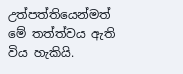උත්පත්තියෙන්මත් මේ තත්ත්වය ඇති විය හැකියි.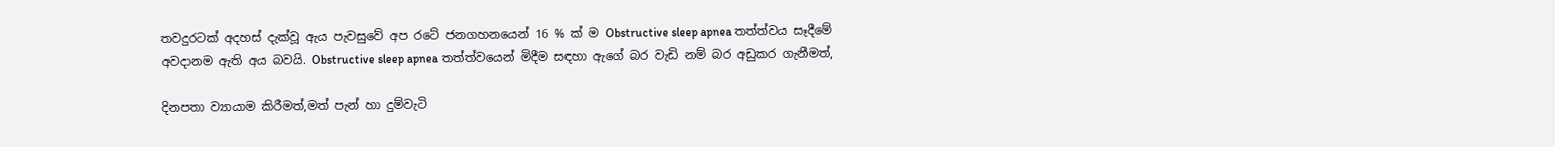තවදුරටක් අදහස් දැක්වූ ඇය පැවසුවේ අප රටේ ජනගහනයෙන් 16 % ක් ම Obstructive sleep apnea තත්ත්වය සෑදීමේ අවදානම ඇති අය බවයි. Obstructive sleep apnea තත්ත්වයෙන් මිදීම සඳහා ඇගේ බර වැඩි නම් බර අඩුකර ගැනීමත්,

දිනපතා ව්‍යායාම කිරීමත්,මත් පැන් හා දුම්වැටි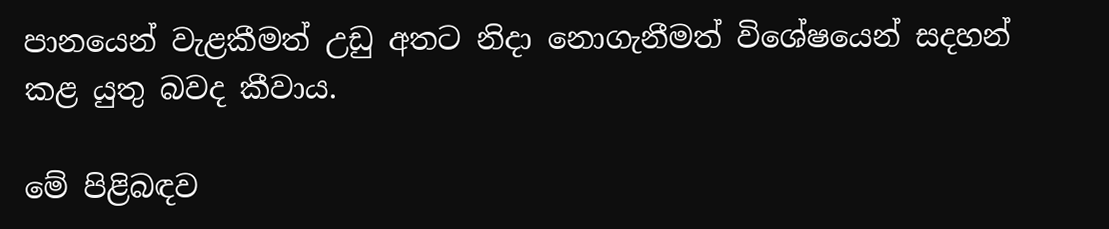පානයෙන් වැළකීමත් උඩු අතට නිදා නොගැනීමත් විශේෂයෙන් සදහන් කළ යුතු බවද කීවාය.

මේ පිළිබඳව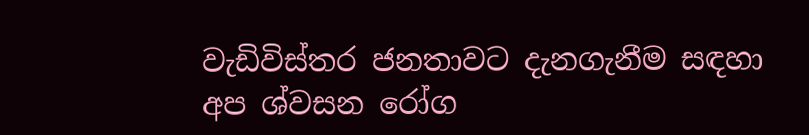වැඩිවිස්තර ජනතාවට දැනගැනීම සඳහා අප ශ්වසන රෝග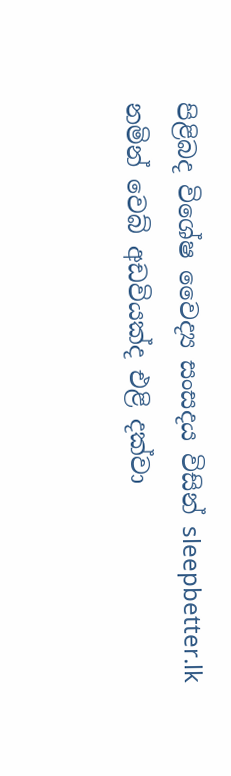පිළිබද විශේෂ වෛද්‍ය සංසදය විසින් sleepbetter.lk නමින් වෙබ් අඩවියක්ද එළි දක්වා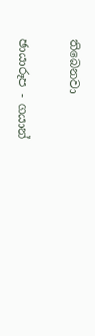තිබෙනවා

ඡායාරූප - ගයාන්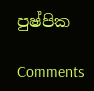පුෂ්පික

Comments